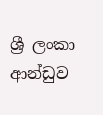ශ්‍රී ලංකා ආන්ඩුව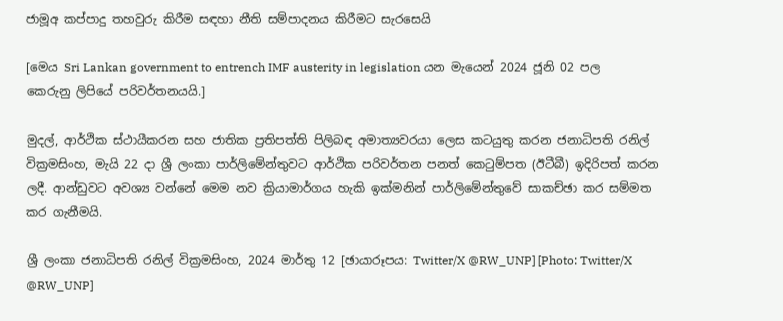ජාමූඅ කප්පාදු තහවුරු කිරීම සඳහා නීති සම්පාදනය කිරීමට සැරසෙයි

[මෙය Sri Lankan government to entrench IMF austerity in legislation යන මැයෙන් 2024 ජූනි 02 පල කෙරුනු ලිපියේ පරිවර්තනයයි.]

මුදල්, ආර්ථික ස්ථායීකරන සහ ජාතික ප්‍රතිපත්ති පිලිබඳ අමාත්‍යවරයා ලෙස කටයුතු කරන ජනාධිපති රනිල් වික්‍රමසිංහ, මැයි 22 දා ශ්‍රී ලංකා පාර්ලිමේන්තුවට ආර්ථික පරිවර්තන පනත් කෙටුම්පත (ඊටීබී) ඉදිරිපත් කරන ලදී. ආන්ඩුවට අවශ්‍ය වන්නේ මෙම නව ක්‍රියාමාර්ගය හැකි ඉක්මනින් පාර්ලිමේන්තුවේ සාකච්ඡා කර සම්මත කර ගැනීමයි.

ශ්‍රී ලංකා ජනාධිපති රනිල් වික්‍රමසිංහ, 2024 මාර්තු 12 [ඡායාරූපය: Twitter/X @RW_UNP] [Photo: Twitter/X @RW_UNP]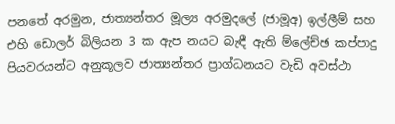පනතේ අරමුන, ජාත්‍යන්තර මූල්‍ය අරමුදලේ (ජාමූඅ) ඉල්ලීම් සහ එහි ඩොලර් බිලියන 3 ක ඇප නයට බැඳී ඇති ම්ලේච්ඡ කප්පාදු පියවරයන්ට අනුකූලව ජාත්‍යන්තර ප්‍රාග්ධනයට වැඩි අවස්ථා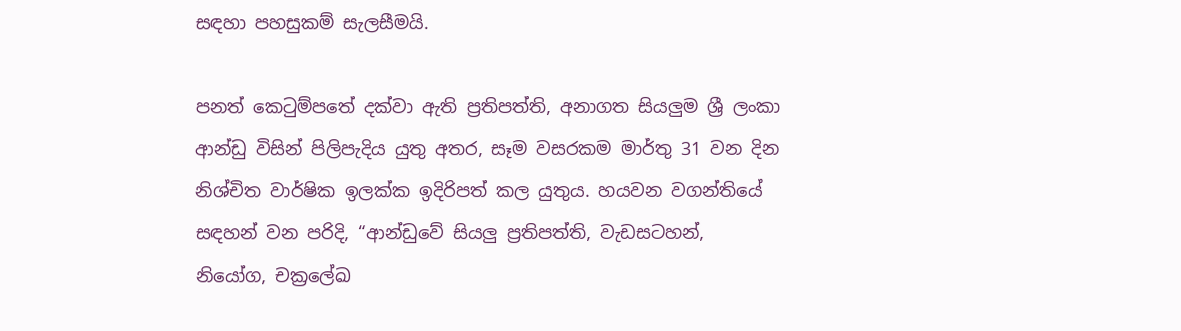සඳහා පහසුකම් සැලසීමයි.

පනත් කෙටුම්පතේ දක්වා ඇති ප්‍රතිපත්ති, අනාගත සියලුම ශ්‍රී ලංකා ආන්ඩු විසින් පිලිපැදිය යුතු අතර, සෑම වසරකම මාර්තු 31 වන දින නිශ්චිත වාර්ෂික ඉලක්ක ඉදිරිපත් කල යුතුය. හයවන වගන්තියේ සඳහන් වන පරිදි, “ආන්ඩුවේ සියලු ප්‍රතිපත්ති, වැඩසටහන්, නියෝග, චක්‍රලේඛ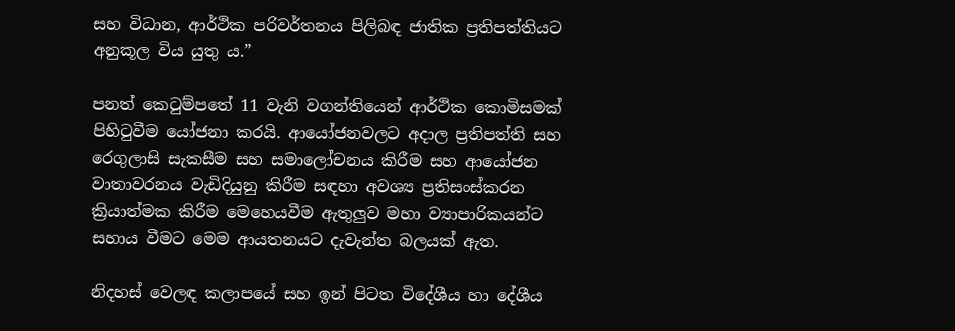සහ විධාන, ආර්ථික පරිවර්තනය පිලිබඳ ජාතික ප්‍රතිපත්තියට අනුකූල විය යුතු ය.”

පනත් කෙටුම්පතේ 11 වැනි වගන්තියෙන් ආර්ථික කොමිසමක් පිහිටුවීම යෝජනා කරයි. ආයෝජනවලට අදාල ප්‍රතිපත්ති සහ රෙගුලාසි සැකසීම සහ සමාලෝචනය කිරීම සහ ආයෝජන වාතාවරනය වැඩිදියුනු කිරීම සඳහා අවශ්‍ය ප්‍රතිසංස්කරන ක්‍රියාත්මක කිරීම මෙහෙයවීම ඇතුලුව මහා ව්‍යාපාරිකයන්ට සහාය වීමට මෙම ආයතනයට දැවැන්ත බලයක් ඇත.

නිදහස් වෙලඳ කලාපයේ සහ ඉන් පිටත විදේශීය හා දේශීය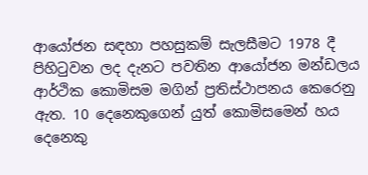ආයෝජන සඳහා පහසුකම් සැලසීමට 1978 දී පිහිටුවන ලද දැනට පවතින ආයෝජන මන්ඩලය ආර්ථික කොමිසම මගින් ප්‍රතිස්ථාපනය කෙරෙනු ඇත. 10 දෙනෙකුගෙන් යුත් කොමිසමෙන් හය දෙනෙකු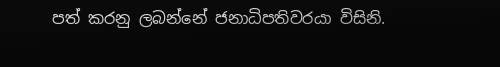පත් කරනු ලබන්නේ ජනාධිපතිවරයා විසිනි.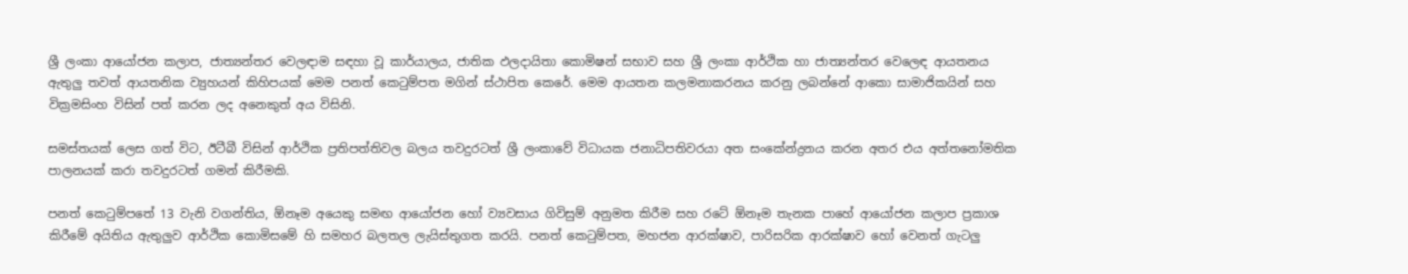ශ්‍රී ලංකා ආයෝජන කලාප, ජාත්‍යන්තර වෙලඳාම සඳහා වූ කාර්යාලය, ජාතික ඵලදායිතා කොමිෂන් සභාව සහ ශ්‍රී ලංකා ආර්ථික හා ජාත්‍යන්තර වෙලෙඳ ආයතනය ඇතුලු තවත් ආයතනික ව්‍යුහයන් කිහිපයක් මෙම පනත් කෙටුම්පත මගින් ස්ථාපිත කෙරේ. මෙම ආයතන කලමනාකරනය කරනු ලබන්නේ ආකො සාමාජිකයින් සහ වික්‍රමසිංහ විසින් පත් කරන ලද අනෙකුත් අය විසිනි.

සමස්තයක් ලෙස ගත් විට, ඊටීබී විසින් ආර්ථික ප්‍රතිපත්තිවල බලය තවදුරටත් ශ්‍රී ලංකාවේ විධායක ජනාධිපතිවරයා අත සංකේන්ද්‍රනය කරන අතර එය අත්තනෝමතික පාලනයක් කරා තවදුරටත් ගමන් කිරීමකි.

පනත් කෙටුම්පතේ 13 වැනි වගන්තිය, ඕනෑම අයෙකු සමඟ ආයෝජන හෝ ව්‍යවසාය ගිවිසුම් අනුමත කිරීම සහ රටේ ඕනෑම තැනක පාහේ ආයෝජන කලාප ප්‍රකාශ කිරීමේ අයිතිය ඇතුලුව ආර්ථික කොමිසමේ හි සමහර බලතල ලැයිස්තුගත කරයි. පනත් කෙටුම්පත, මහජන ආරක්ෂාව, පාරිසරික ආරක්ෂාව හෝ වෙනත් ගැටලු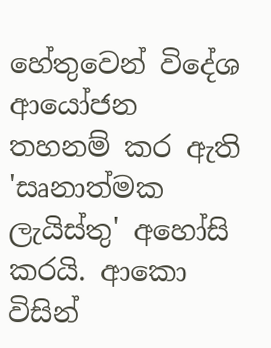හේතුවෙන් විදේශ ආයෝජන තහනම් කර ඇති 'සෘනාත්මක ලැයිස්තු' අහෝසි කරයි. ආකො විසින්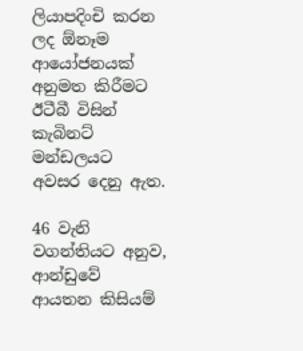ලියාපදිංචි කරන ලද ඕනෑම ආයෝජනයක් අනුමත කිරීමට ඊටීබී විසින් කැබිනට් මන්ඩලයට අවසර දෙනු ඇත.

46 වැනි වගන්තියට අනුව, ආන්ඩුවේ ආයතන කිසියම්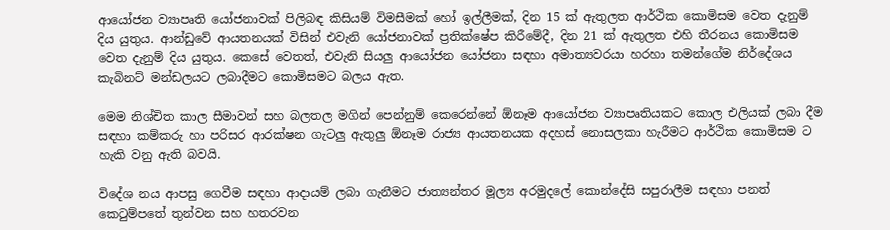ආයෝජන ව්‍යාපෘති යෝජනාවක් පිලිබඳ කිසියම් විමසීමක් හෝ ඉල්ලීමක්, දින 15 ක් ඇතුලත ආර්ථික කොමිසම වෙත දැනුම් දිය යුතුය. ආන්ඩුවේ ආයතනයක් විසින් එවැනි යෝජනාවක් ප්‍රතික්ෂේප කිරීමේදී, දින 21 ක් ඇතුලත එහි තීරනය කොමිසම වෙත දැනුම් දිය යුතුය. කෙසේ වෙතත්, එවැනි සියලු ආයෝජන යෝජනා සඳහා අමාත්‍යවරයා හරහා තමන්ගේම නිර්දේශය කැබිනට් මන්ඩලයට ලබාදීමට කොමිසමට බලය ඇත.

මෙම නිශ්චිත කාල සීමාවන් සහ බලතල මගින් පෙන්නුම් කෙරෙන්නේ ඕනෑම ආයෝජන ව්‍යාපෘතියකට කොල එලියක් ලබා දීම සඳහා කම්කරු හා පරිසර ආරක්ෂන ගැටලු ඇතුලු ඕනෑම රාජ්‍ය ආයතනයක අදහස් නොසලකා හැරීමට ආර්ථික කොමිසම ට හැකි වනු ඇති බවයි.

විදේශ නය ආපසු ගෙවීම සඳහා ආදායම් ලබා ගැනීමට ජාත්‍යන්තර මූල්‍ය අරමුදලේ කොන්දේසි සපුරාලීම සඳහා පනත් කෙටුම්පතේ තුන්වන සහ හතරවන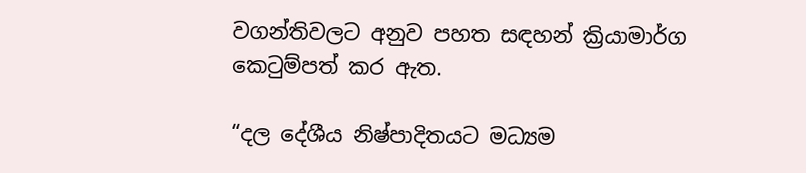වගන්තිවලට අනුව පහත සඳහන් ක්‍රියාමාර්ග කෙටුම්පත් කර ඇත.

“දල දේශීය නිෂ්පාදිතයට මධ්‍යම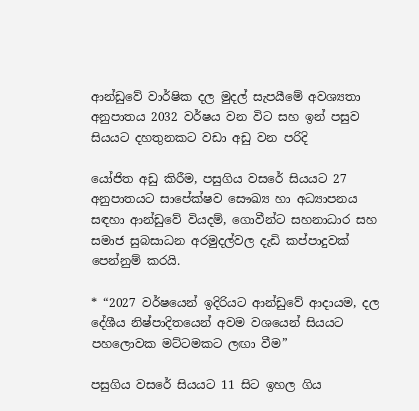ආන්ඩුවේ වාර්ෂික දල මුදල් සැපයීමේ අවශ්‍යතා අනුපාතය 2032 වර්ෂය වන විට සහ ඉන් පසුව සියයට දහතුනකට වඩා අඩු වන පරිදි

යෝජිත අඩු කිරීම, පසුගිය වසරේ සියයට 27 අනුපාතයට සාපේක්ෂව සෞඛ්‍ය හා අධ්‍යාපනය සඳහා ආන්ඩුවේ වියදම්, ගොවීන්ට සහනාධාර සහ සමාජ සුබසාධන අරමුදල්වල දැඩි කප්පාදුවක් පෙන්නුම් කරයි.

* “2027 වර්ෂයෙන් ඉදිරියට ආන්ඩුවේ ආදායම, දල දේශීය නිෂ්පාදිතයෙන් අවම වශයෙන් සියයට පහලොවක මට්ටමකට ලඟා වීම”

පසුගිය වසරේ සියයට 11 සිට ඉහල ගිය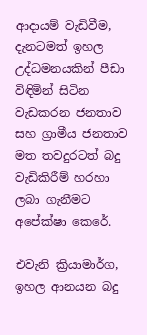ආදායම් වැඩිවීම, දැනටමත් ඉහල උද්ධමනයකින් පීඩා විඳිමින් සිටින වැඩකරන ජනතාව සහ ග්‍රාමීය ජනතාව මත තවදුරටත් බදු වැඩිකිරීම් හරහා ලබා ගැනීමට අපේක්ෂා කෙරේ.

එවැනි ක්‍රියාමාර්ග, ඉහල ආනයන බදු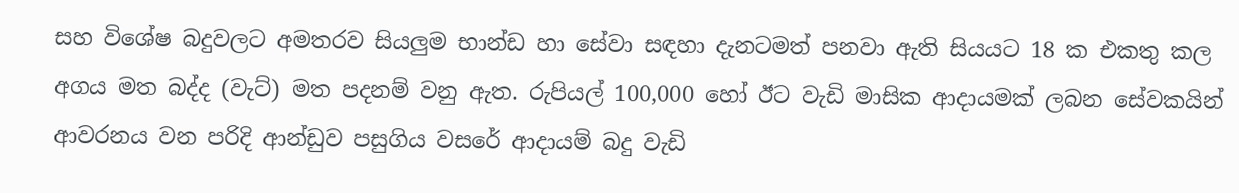සහ විශේෂ බදුවලට අමතරව සියලුම භාන්ඩ හා සේවා සඳහා දැනටමත් පනවා ඇති සියයට 18 ක එකතු කල අගය මත බද්ද (වැට්) මත පදනම් වනු ඇත. රුපියල් 100,000 හෝ ඊට වැඩි මාසික ආදායමක් ලබන සේවකයින් ආවරනය වන පරිදි ආන්ඩුව පසුගිය වසරේ ආදායම් බදු වැඩි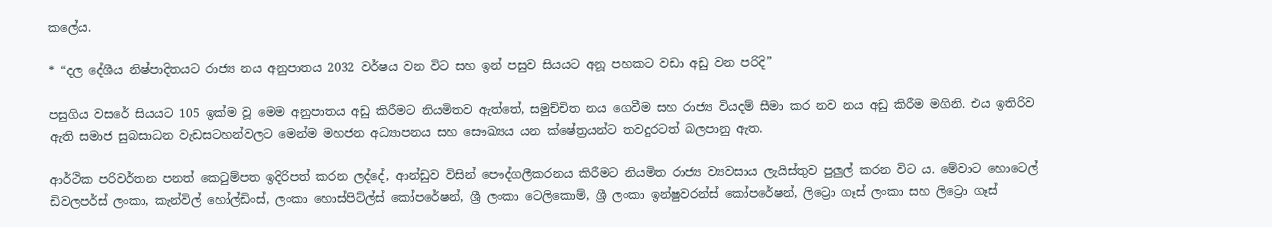කලේය.

* “දල දේශීය නිෂ්පාදිතයට රාජ්‍ය නය අනුපාතය 2032 වර්ෂය වන විට සහ ඉන් පසුව සියයට අනූ පහකට වඩා අඩු වන පරිදි”

පසුගිය වසරේ සියයට 105 ඉක්ම වූ මෙම අනුපාතය අඩු කිරීමට නියමිතව ඇත්තේ, සමුච්චිත නය ගෙවීම සහ රාජ්‍ය වියදම් සීමා කර නව නය අඩු කිරීම මගිනි. එය ඉතිරිව ඇති සමාජ සුබසාධන වැඩසටහන්වලට මෙන්ම මහජන අධ්‍යාපනය සහ සෞඛ්‍යය යන ක්ෂේත්‍රයන්ට තවදුරටත් බලපානු ඇත.

ආර්ථික පරිවර්තන පනත් කෙටුම්පත ඉදිරිපත් කරන ලද්දේ, ආන්ඩුව විසින් පෞද්ගලීකරනය කිරීමට නියමිත රාජ්‍ය ව්‍යවසාය ලැයිස්තුව පුලුල් කරන විට ය. මේවාට හොටෙල් ඩිවලපර්ස් ලංකා, කැන්විල් හෝල්ඩිංස්, ලංකා හොස්පිට්ල්ස් කෝපරේෂන්, ශ්‍රී ලංකා ටෙලිකොම්, ශ්‍රී ලංකා ඉන්ෂුවරන්ස් කෝපරේෂන්, ලිට්‍රො ගෑස් ලංකා සහ ලිට්‍රො ගෑස්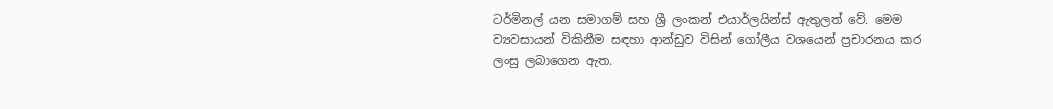ටර්මිනල් යන සමාගම් සහ ශ්‍රී ලංකන් එයාර්ලයින්ස් ඇතුලත් වේ. මෙම ව්‍යවසායන් විකිනීම සඳහා ආන්ඩුව විසින් ගෝලීය වශයෙන් ප්‍රචාරනය කර ලංසු ලබාගෙන ඇත.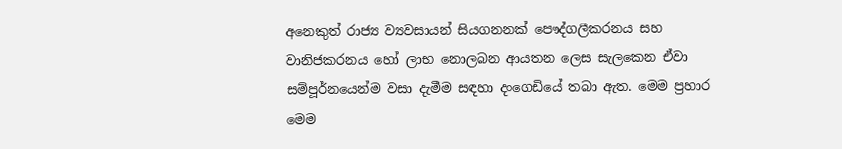අනෙකුත් රාජ්‍ය ව්‍යවසායන් සියගනනක් පෞද්ගලීකරනය සහ වානිජකරනය හෝ ලාභ නොලබන ආයතන ලෙස සැලකෙන ඒවා සම්පූර්නයෙන්ම වසා දැමීම සඳහා දංගෙඩියේ තබා ඇත. මෙම ප්‍රහාර මෙම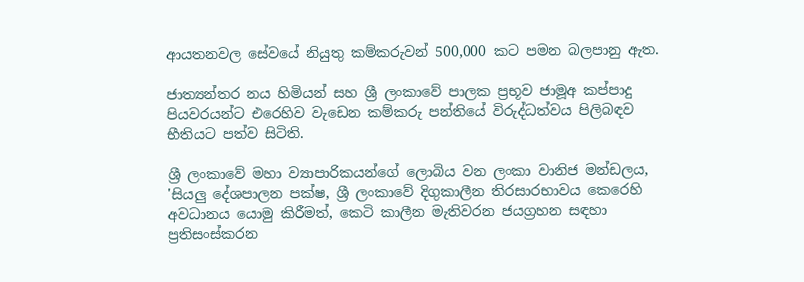ආයතනවල සේවයේ නියුතු කම්කරුවන් 500,000 කට පමන බලපානු ඇත.

ජාත්‍යන්තර නය හිමියන් සහ ශ්‍රී ලංකාවේ පාලක ප්‍රභූව ජාමූඅ කප්පාදු පියවරයන්ට එරෙහිව වැඩෙන කම්කරු පන්තියේ විරුද්ධත්වය පිලිබඳව භීතියට පත්ව සිටිති.

ශ්‍රී ලංකාවේ මහා ව්‍යාපාරිකයන්ගේ ලොබිය වන ලංකා වානිජ මන්ඩලය, 'සියලු දේශපාලන පක්ෂ, ශ්‍රී ලංකාවේ දිගුකාලීන තිරසාරභාවය කෙරෙහි අවධානය යොමු කිරීමත්, කෙටි කාලීන මැතිවරන ජයග්‍රහන සඳහා ප්‍රතිසංස්කරන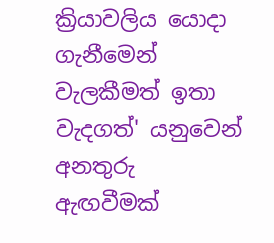ක්‍රියාවලිය යොදා ගැනීමෙන් වැලකීමත් ඉතා වැදගත්' යනුවෙන් අනතුරු ඇඟවීමක්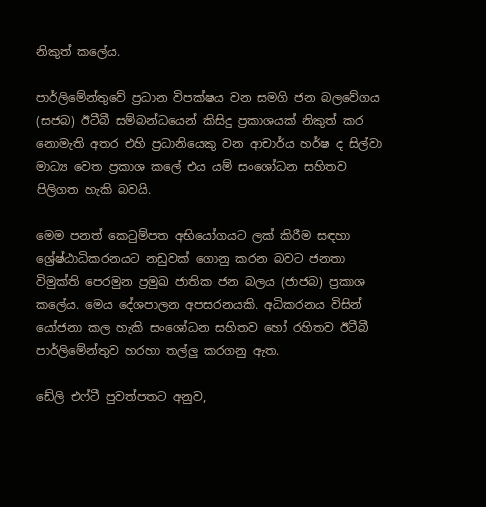නිකුත් කලේය.

පාර්ලිමේන්තුවේ ප්‍රධාන විපක්ෂය වන සමගි ජන බලවේගය (සජබ) ඊටීබී සම්බන්ධයෙන් කිසිදු ප්‍රකාශයක් නිකුත් කර නොමැති අතර එහි ප්‍රධානියෙකු වන ආචාර්ය හර්ෂ ද සිල්වා මාධ්‍ය වෙත ප්‍රකාශ කලේ එය යම් සංශෝධන සහිතව පිලිගත හැකි බවයි.

මෙම පනත් කෙටුම්පත අභියෝගයට ලක් කිරීම සඳහා ශ්‍රේෂ්ඨාධිකරනයට නඩුවක් ගොනු කරන බවට ජනතා විමුක්ති පෙරමුන ප්‍රමුඛ ජාතික ජන බලය (ජාජබ) ප්‍රකාශ කලේය. මෙය දේශපාලන අපසරනයකි. අධිකරනය විසින් යෝජනා කල හැකි සංශෝධන සහිතව හෝ රහිතව ඊටීබී පාර්ලිමේන්තුව හරහා තල්ලු කරගනු ඇත.

ඩේලි එෆ්ටී පුවත්පතට අනුව,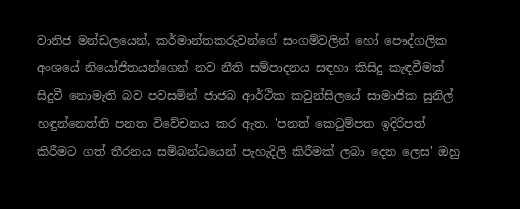වානිජ මන්ඩලයෙන්, කර්මාන්තකරුවන්ගේ සංගම්වලින් හෝ පෞද්ගලික අංශයේ නියෝජිතයන්ගෙන් නව නීති සම්පාදනය සඳහා කිසිදු කැඳවීමක් සිදුවී නොමැති බව පවසමින් ජාජබ ආර්ථික කවුන්සිලයේ සාමාජික සුනිල් හඳුන්නෙත්ති පනත විවේචනය කර ඇත. 'පනත් කෙටුම්පත ඉදිරිපත් කිරීමට ගත් තීරනය සම්බන්ධයෙන් පැහැදිලි කිරීමක් ලබා දෙන ලෙස' ඔහු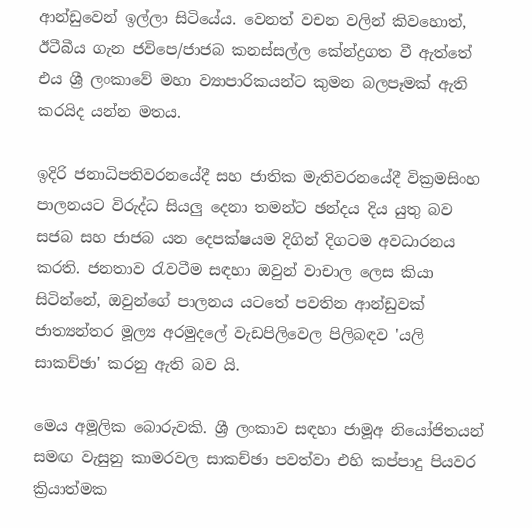ආන්ඩුවෙන් ඉල්ලා සිටියේය. වෙනත් වචන වලින් කිවහොත්, ඊටීබීය ගැන ජවිපෙ/ජාජබ කනස්සල්ල කේන්ද්‍රගත වී ඇත්තේ එය ශ්‍රී ලංකාවේ මහා ව්‍යාපාරිකයන්ට කුමන බලපෑමක් ඇති කරයිද යන්න මතය.

ඉදිරි ජනාධිපතිවරනයේදී සහ ජාතික මැතිවරනයේදී වික්‍රමසිංහ පාලනයට විරුද්ධ සියලු දෙනා තමන්ට ඡන්දය දිය යුතු බව සජබ සහ ජාජබ යන දෙපක්ෂයම දිගින් දිගටම අවධාරනය කරති. ජනතාව රැවටීම සඳහා ඔවුන් වාචාල ලෙස කියා සිටින්නේ, ඔවුන්ගේ පාලනය යටතේ පවතින ආන්ඩුවක් ජාත්‍යන්තර මූල්‍ය අරමුදලේ වැඩපිලිවෙල පිලිබඳව 'යලි සාකච්ඡා' කරනු ඇති බව යි.

මෙය අමූලික බොරුවකි. ශ්‍රී ලංකාව සඳහා ජාමූඅ නියෝජිතයන් සමඟ වැසුනු කාමරවල සාකච්ඡා පවත්වා එහි කප්පාදු පියවර ක්‍රියාත්මක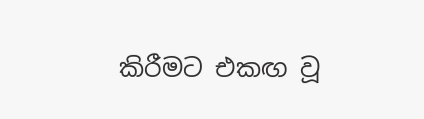කිරීමට එකඟ වූ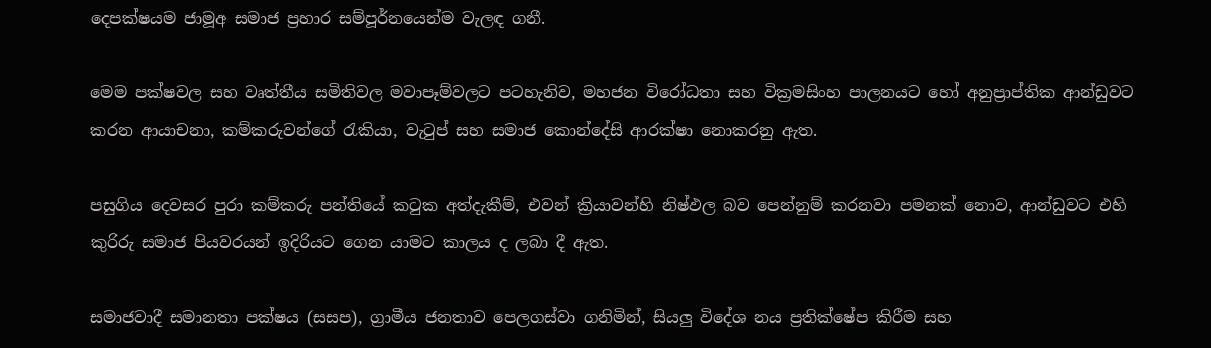දෙපක්ෂයම ජාමූඅ සමාජ ප්‍රහාර සම්පූර්නයෙන්ම වැලඳ ගනී.

මෙම පක්ෂවල සහ වෘත්තීය සමිතිවල මවාපෑම්වලට පටහැනිව, මහජන විරෝධතා සහ වික්‍රමසිංහ පාලනයට හෝ අනුප්‍රාප්තික ආන්ඩුවට කරන ආයාචනා, කම්කරුවන්ගේ රැකියා, වැටුප් සහ සමාජ කොන්දේසි ආරක්ෂා නොකරනු ඇත.

පසුගිය දෙවසර පුරා කම්කරු පන්තියේ කටුක අත්දැකීම්, එවන් ක්‍රියාවන්හි නිෂ්ඵල බව පෙන්නුම් කරනවා පමනක් නොව, ආන්ඩුවට එහි කුරිරු සමාජ පියවරයන් ඉදිරියට ගෙන යාමට කාලය ද ලබා දී ඇත.

සමාජවාදී සමානතා පක්ෂය (සසප), ග්‍රාමීය ජනතාව පෙලගස්වා ගනිමින්, සියලු විදේශ නය ප්‍රතික්ෂේප කිරීම සහ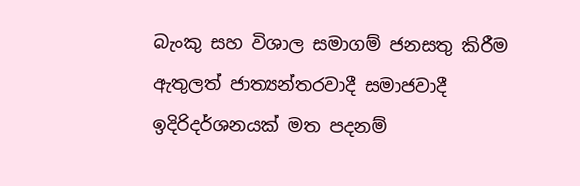බැංකු සහ විශාල සමාගම් ජනසතු කිරීම ඇතුලත් ජාත්‍යන්තරවාදී සමාජවාදී ඉදිරිදර්ශනයක් මත පදනම්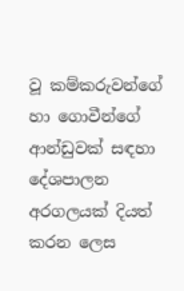වූ කම්කරුවන්ගේ හා ගොවීන්ගේ ආන්ඩුවක් සඳහා දේශපාලන අරගලයක් දියත් කරන ලෙස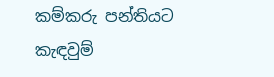කම්කරු පන්තියට කැඳවුම්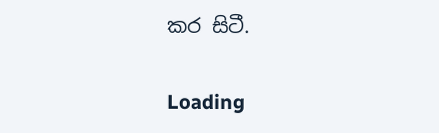කර සිටී.

Loading